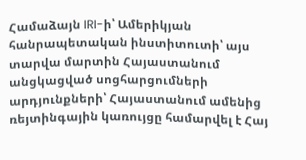Համաձայն IRI-ի՝ Ամերիկյան հանրապետական ինստիտուտի՝ այս տարվա մարտին Հայաստանում անցկացված սոցհարցումների արդյունքների՝ Հայաստանում ամենից ռեյտինգային կառույցը համարվել է Հայ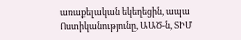առաքելական եկեղեցին, ապա Ոստիկանությունը, ԱԱԾ-ն, ՏԻՄ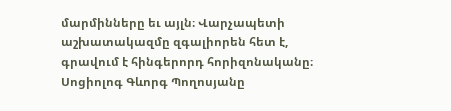մարմինները եւ այլն։ Վարչապետի աշխատակազմը զգալիորեն հետ է, գրավում է հինգերորդ հորիզոնականը։
Սոցիոլոգ Գևորգ Պողոսյանը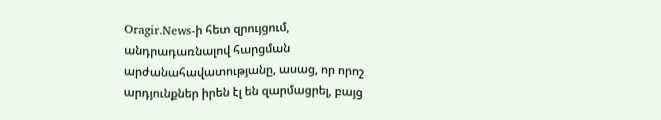Oragir.News-ի հետ զրույցում, անդրադառնալով հարցման արժանահավատությանը, ասաց, որ որոշ արդյունքներ իրեն էլ են զարմացրել, բայց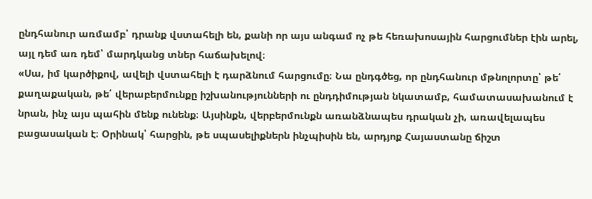ընդհանուր առմամբ՝ դրանք վստահելի են, քանի որ այս անգամ ոչ թե հեռախոսային հարցումներ էին արել, այլ դեմ առ դեմ՝ մարդկանց տներ հաճախելով։
«Սա, իմ կարծիքով, ավելի վստահելի է դարձնում հարցումը։ Նա ընդգծեց, որ ընդհանուր մթնոլորտը՝ թե՛ քաղաքական, թե՛ վերաբերմունքը իշխանությունների ու ընդդիմության նկատամբ, համատասախանում է նրան, ինչ այս պահին մենք ունենք։ Այսինքն, վերբերմունքն առանձնապես դրական չի, առավելապես բացասական է։ Օրինակ՝ հարցին, թե սպասելիքներն ինչպիսին են, արդյոք Հայաստանը ճիշտ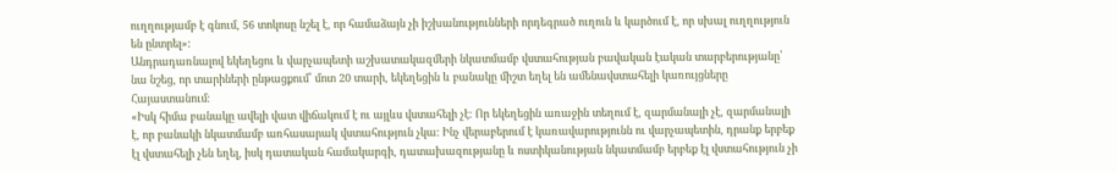ուղղությամբ է գնում, 56 տոկոսը նշել է, որ համաձայն չի իշխանությունների որդեգրած ուղուն և կարծում է, որ սխալ ուղղություն են ընտրել»։
Անդրադառնալով եկեղեցու և վարչապետի աշխատակազմերի նկատմամբ վստահության բավական էական տարբերությանը՝ նա նշեց, որ տարիների ընթացքում՝ մոտ 20 տարի, եկեղեցին և բանակը միշտ եղել են ամենավստահելի կառույցները Հայաստանում։
«Իսկ հիմա բանակը ավելի վատ վիճակում է ու այլևս վստահելի չէ։ Որ եկեղեցին առաջին տեղում է, զարմանալի չէ, զարմանալի է, որ բանակի նկատմամբ առհասարակ վստահություն չկա։ Ինչ վերաբերում է կառավարությունն ու վարչապետին, դրանք երբեք էլ վստահելի չեն եղել, իսկ դատական համակարգի, դատախազությանը և ոստիկանության նկատմամբ երբեք էլ վստահություն չի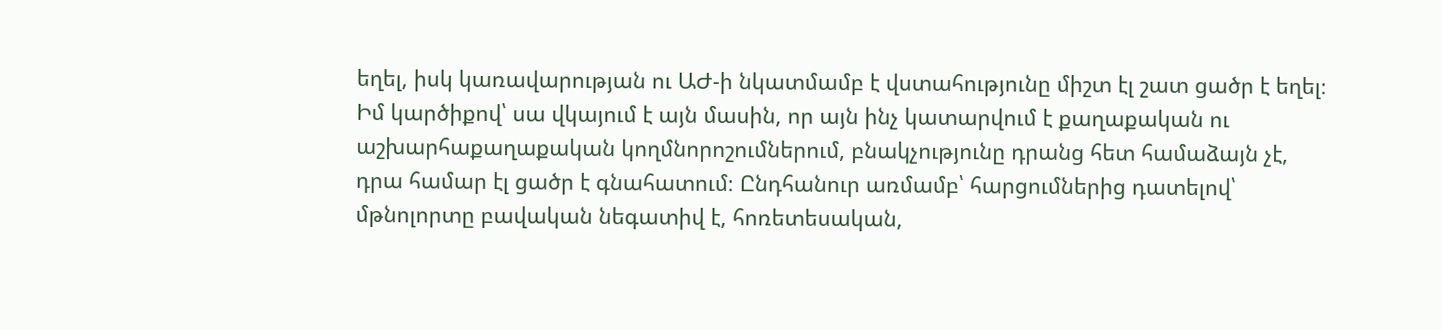եղել, իսկ կառավարության ու ԱԺ-ի նկատմամբ է վստահությունը միշտ էլ շատ ցածր է եղել։ Իմ կարծիքով՝ սա վկայում է այն մասին, որ այն ինչ կատարվում է քաղաքական ու աշխարհաքաղաքական կողմնորոշումներում, բնակչությունը դրանց հետ համաձայն չէ, դրա համար էլ ցածր է գնահատում։ Ընդհանուր առմամբ՝ հարցումներից դատելով՝ մթնոլորտը բավական նեգատիվ է, հոռետեսական,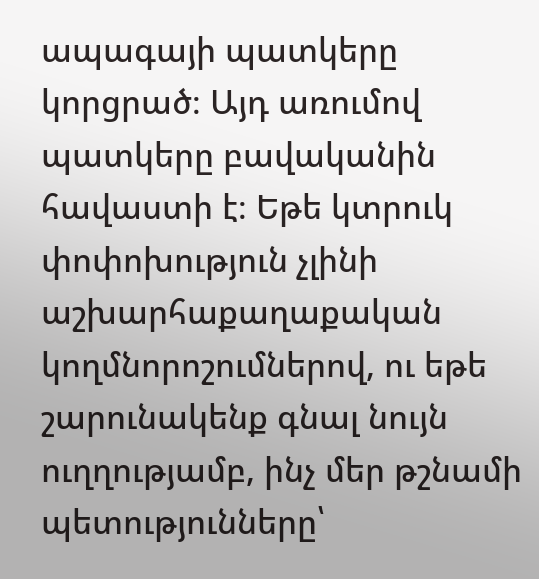ապագայի պատկերը կորցրած։ Այդ առումով պատկերը բավականին հավաստի է։ Եթե կտրուկ փոփոխություն չլինի աշխարհաքաղաքական կողմնորոշումներով, ու եթե շարունակենք գնալ նույն ուղղությամբ, ինչ մեր թշնամի պետությունները՝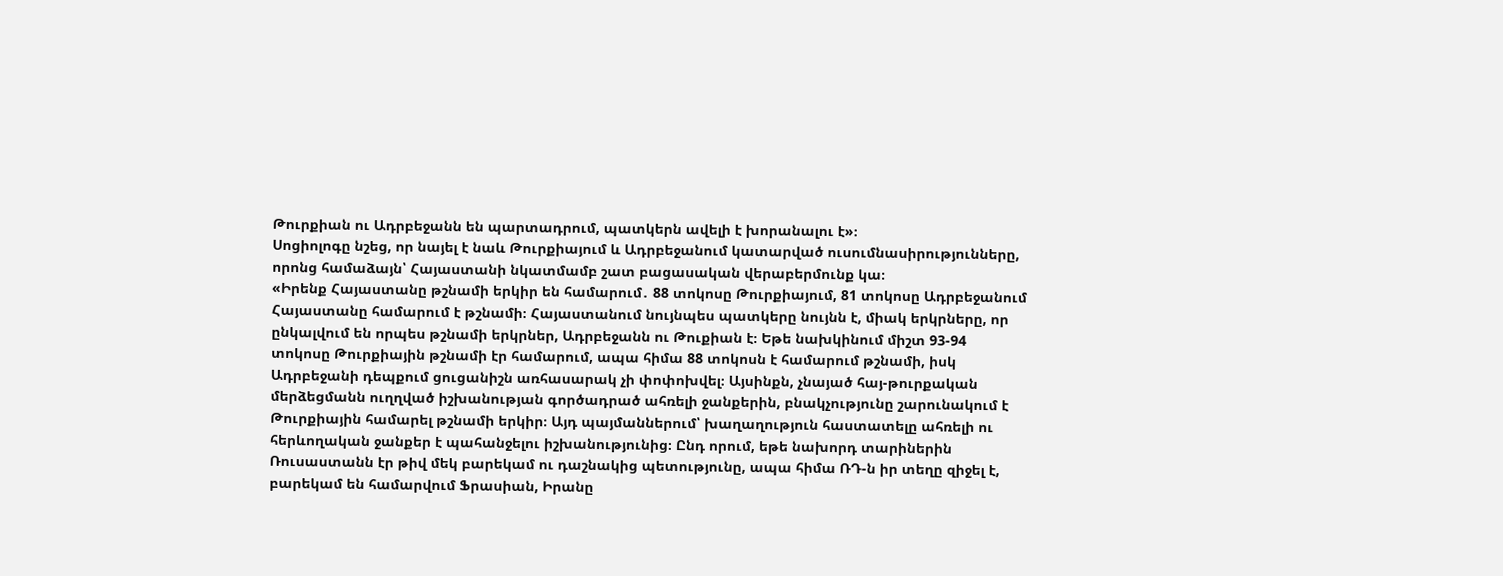Թուրքիան ու Ադրբեջանն են պարտադրում, պատկերն ավելի է խորանալու է»։
Սոցիոլոգը նշեց, որ նայել է նաև Թուրքիայում և Ադրբեջանում կատարված ուսումնասիրությունները, որոնց համաձայն՝ Հայաստանի նկատմամբ շատ բացասական վերաբերմունք կա։
«Իրենք Հայաստանը թշնամի երկիր են համարում․ 88 տոկոսը Թուրքիայում, 81 տոկոսը Ադրբեջանում Հայաստանը համարում է թշնամի։ Հայաստանում նույնպես պատկերը նույնն է, միակ երկրները, որ ընկալվում են որպես թշնամի երկրներ, Ադրբեջանն ու Թուքիան է։ Եթե նախկինում միշտ 93-94 տոկոսը Թուրքիային թշնամի էր համարում, ապա հիմա 88 տոկոսն է համարում թշնամի, իսկ Ադրբեջանի դեպքում ցուցանիշն առհասարակ չի փոփոխվել։ Այսինքն, չնայած հայ-թուրքական մերձեցմանն ուղղված իշխանության գործադրած ահռելի ջանքերին, բնակչությունը շարունակում է Թուրքիային համարել թշնամի երկիր։ Այդ պայմաններում՝ խաղաղություն հաստատելը ահռելի ու հերևողական ջանքեր է պահանջելու իշխանությունից։ Ընդ որում, եթե նախորդ տարիներին Ռուսաստանն էր թիվ մեկ բարեկամ ու դաշնակից պետությունը, ապա հիմա ՌԴ-ն իր տեղը զիջել է, բարեկամ են համարվում Ֆրասիան, Իրանը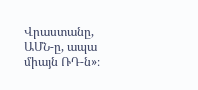Վրաստանը, ԱՄՆ-ը, ապա միայն ՌԴ-ն»։